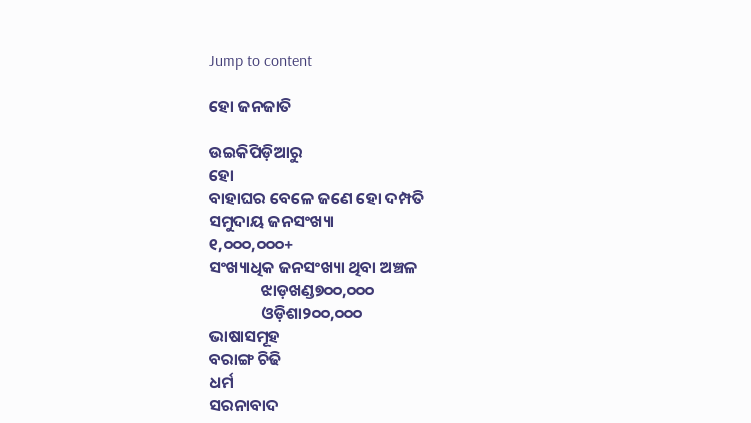Jump to content

ହୋ ଜନ‌ଜାତି

ଉଇକିପିଡ଼ିଆ‌ରୁ
ହୋ
ବାହାଘର ବେଳେ ଜଣେ ହୋ ଦମ୍ପତି
ସମୁଦାୟ ଜନସଂଖ୍ୟା
୧,୦୦୦,୦୦୦+
ସଂଖ୍ୟାଧିକ ଜନସଂଖ୍ୟା ଥିବା ଅଞ୍ଚଳ
              ଝାଡ଼ଖଣ୍ଡ୭୦୦,୦୦୦
              ଓଡ଼ିଶା୨୦୦,୦୦୦
ଭାଷାସମୂହ
ବରାଙ୍ଗ ଚିଢି
ଧର୍ମ
ସରନାବାଦ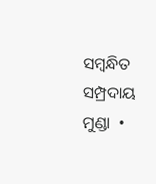ସମ୍ବନ୍ଧିତ ସମ୍ପ୍ରଦାୟ
ମୁଣ୍ଡା  •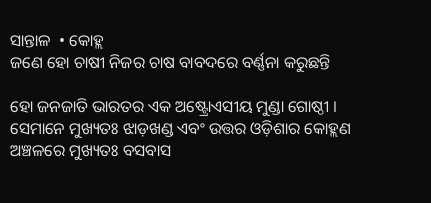ସାନ୍ତାଳ  • କୋହ୍ଲ
ଜଣେ ହୋ ଚାଷୀ ନିଜର ଚାଷ ବାବଦରେ ବର୍ଣ୍ଣନା କରୁଛନ୍ତି

ହୋ ଜନଜାତି ଭାରତର ଏକ ଅଷ୍ଟ୍ରୋଏସୀୟ ମୁଣ୍ଡା ଗୋଷ୍ଠୀ । ସେମାନେ ମୁଖ୍ୟତଃ ଝାଡ଼ଖଣ୍ଡ ଏବଂ ଉତ୍ତର ଓଡ଼ିଶାର କୋହ୍ଲଣ ଅଞ୍ଚଳରେ ମୁଖ୍ୟତଃ ବସବାସ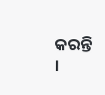କରନ୍ତି ।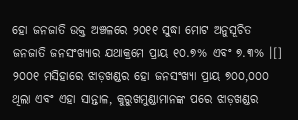ହୋ ଜନଜାତି ଉକ୍ତ ଅଞ୍ଚଳରେ ୨୦୧୧ ସୁଦ୍ଧା ମୋଟ ଅନୁସୂଚିତ ଜନଜାତି ଜନସଂଖ୍ୟାର ଯଥାକ୍ରମେ ପ୍ରାୟ ୧୦.୭% ଏବଂ ୭.୩% ।[] ୨୦୦୧ ମସିହାରେ ଝାଡ଼ଖଣ୍ଡର ହୋ ଜନସଂଖ୍ୟା ପ୍ରାୟ ୭୦୦,୦୦୦ ଥିଲା ଏବଂ ଏହା ସାନ୍ତାଳ, କୁରୁଖମୁଣ୍ଡାମାନଙ୍କ ପରେ ଝାଡ଼ଖଣ୍ଡର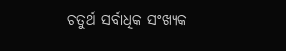ଚତୁର୍ଥ ସର୍ବାଧିକ ସଂଖ୍ୟକ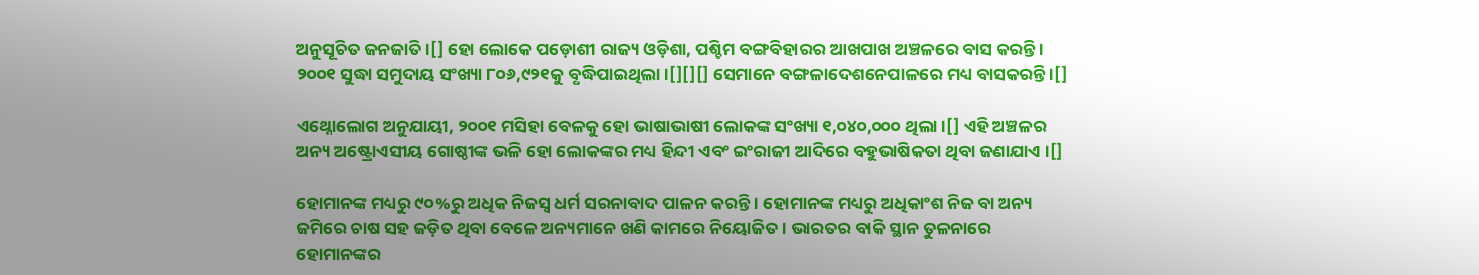ଅନୁସୂଚିତ ଜନଜାତି ।[] ହୋ ଲୋକେ ପଡ଼ୋଶୀ ରାଜ୍ୟ ଓଡ଼ିଶା, ପଶ୍ଚିମ ବଙ୍ଗବିହାରର ଆଖପାଖ ଅଞ୍ଚଳରେ ବାସ କରନ୍ତି । ୨୦୦୧ ସୁଦ୍ଧା ସମୁଦାୟ ସଂଖ୍ୟା ୮୦୬,୯୨୧କୁ ବୃଦ୍ଧିପାଇଥିଲା ।[][][] ସେମାନେ ବଙ୍ଗଳାଦେଶନେପାଳରେ ମଧ୍ୟ ବାସକରନ୍ତି ।[]

ଏଥ୍ନୋଲୋଗ ଅନୁଯାୟୀ, ୨୦୦୧ ମସିହା ବେଳକୁ ହୋ ଭାଷାଭାଷୀ ଲୋକଙ୍କ ସଂଖ୍ୟା ୧,୦୪୦,୦୦୦ ଥିଲା ।[] ଏହି ଅଞ୍ଚଳର ଅନ୍ୟ ଅଷ୍ଟ୍ରୋଏସୀୟ ଗୋଷ୍ଠୀଙ୍କ ଭଳି ହୋ ଲୋକଙ୍କର ମଧ୍ୟ ହିନ୍ଦୀ ଏବଂ ଇଂରାଜୀ ଆଦିରେ ବହୁଭାଷିକତା ଥିବା ଜଣାଯାଏ ।[]

ହୋମାନଙ୍କ ମଧ୍ୟରୁ ୯୦%ରୁ ଅଧିକ ନିଜସ୍ୱ ଧର୍ମ ସରନାବାଦ ପାଳନ କରନ୍ତି । ହୋମାନଙ୍କ ମଧ୍ୟରୁ ଅଧିକାଂଶ ନିଜ ବା ଅନ୍ୟ ଜମିରେ ଚାଷ ସହ ଜଡ଼ିତ ଥିବା ବେଳେ ଅନ୍ୟମାନେ ଖଣି କାମରେ ନିୟୋଜିତ । ଭାରତର ବାକି ସ୍ଥାନ ତୁଳନାରେ ହୋମାନଙ୍କର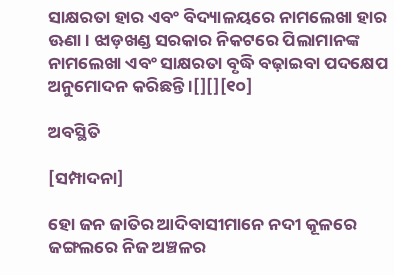ସାକ୍ଷରତା ହାର ଏବଂ ବିଦ୍ୟାଳୟରେ ନାମଲେଖା ହାର ଊଣା । ଝାଡ଼ଖଣ୍ଡ ସରକାର ନିକଟରେ ପିଲାମାନଙ୍କ ନାମଲେଖା ଏବଂ ସାକ୍ଷରତା ବୃଦ୍ଧି ବଢ଼ାଇବା ପଦକ୍ଷେପ ଅନୁମୋଦନ କରିଛନ୍ତି ।[][][୧୦]

ଅବସ୍ଥିତି

[ସମ୍ପାଦନା]

ହୋ ଜନ‌‌‌‌ ଜାତିର ଆଦିବାସୀମାନେ ନଦୀ କୂଳରେ ଜଙ୍ଗଲରେ ନିଜ ଅଞ୍ଚଳର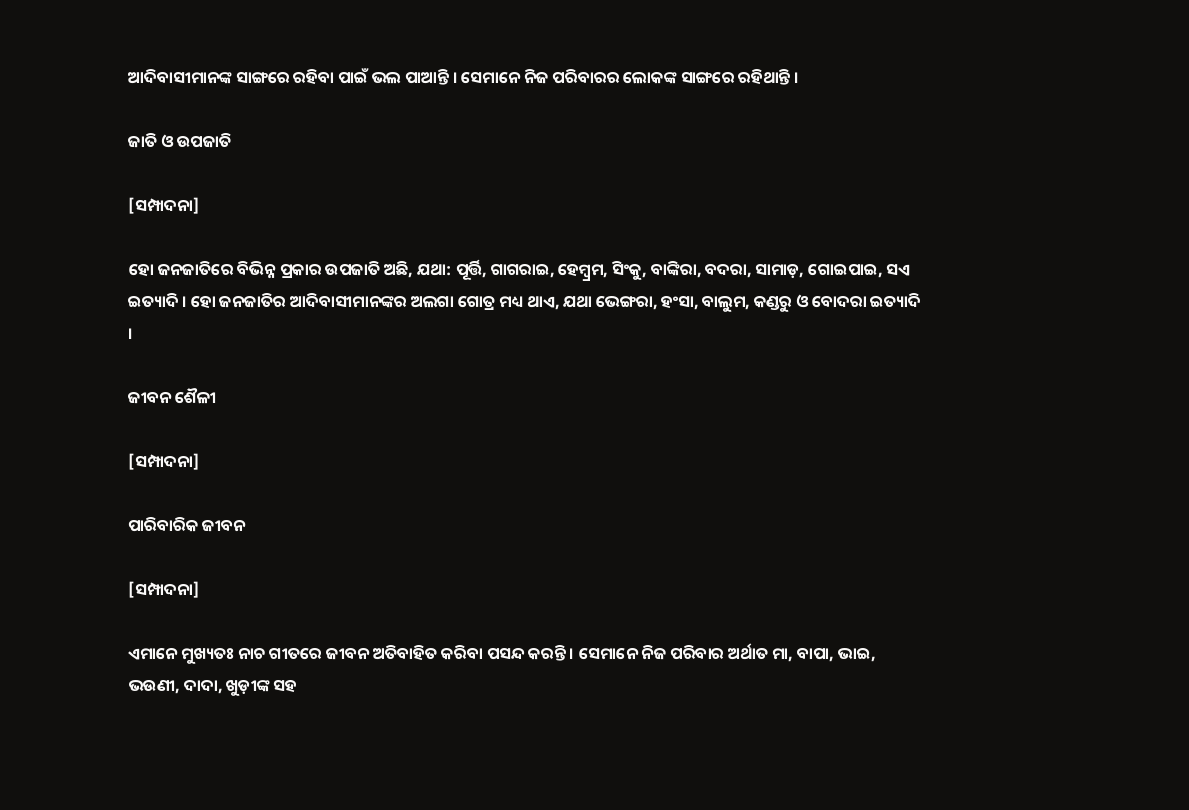ଆଦିବାସୀମାନଙ୍କ ସାଙ୍ଗରେ ରହିବା ପାଇଁ ଭଲ ପାଆନ୍ତି । ସେମାନେ ନିଜ ପରିବାରର ଲୋକଙ୍କ ସାଙ୍ଗରେ ରହିଥାନ୍ତି ।

ଜାତି ଓ ଉପଜାତି

[ସମ୍ପାଦନା]

ହୋ ଜନଜାତିରେ ବିଭିନ୍ନ ପ୍ରକାର ଉପଜାତି ଅଛି, ଯଥା: ପୂର୍ତ୍ତି, ଗାଗରାଇ, ହେମ୍ବ୍ରମ, ସିଂକୁ, ବାଙ୍କିରା, ବଦରା, ସାମାଡ଼, ଗୋଇପାଇ, ସଏ ଇତ୍ୟାଦି । ହୋ ଜନଜାତିର ଆଦିବାସୀମାନଙ୍କର ଅଲଗା ଗୋତ୍ର ମଧ୍ୟ ଥାଏ, ଯଥା ଭେଙ୍ଗରା, ହଂସା, ବାଲୁମ, କଣ୍ଡରୁ ଓ ବୋଦରା ଇତ୍ୟାଦି ।

ଜୀବନ ଶୈଳୀ

[ସମ୍ପାଦନା]

ପାରିବାରିକ ଜୀବନ

[ସମ୍ପାଦନା]

ଏମାନେ ମୁଖ୍ୟତଃ ନାଚ ଗୀତରେ ଜୀବନ ଅତିବାହିତ କରିବା ପସନ୍ଦ କରନ୍ତି । ସେମାନେ ନିଜ ପରିବାର ଅର୍ଥାତ ମା, ବାପା, ଭାଇ, ଭଉଣୀ, ଦାଦା, ଖୁଡ଼ୀଙ୍କ ସହ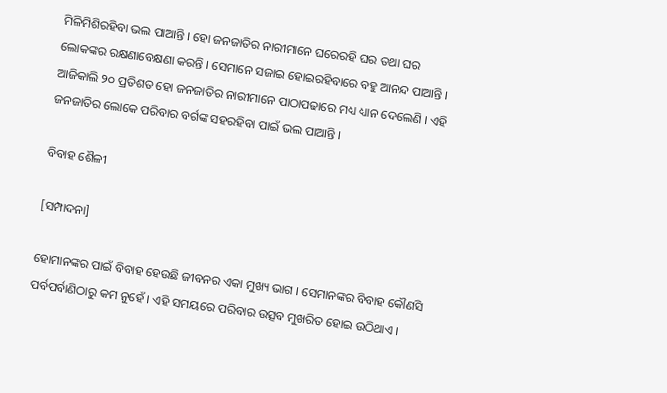ମିଳିମିଶିରହିବା ଭଲ ପାଆନ୍ତି । ହୋ ଜନଜାତିର ନାରୀମାନେ ଘରେରହି ଘର ତଥା ଘର ଲୋକଙ୍କର ରକ୍ଷଣାବେକ୍ଷଣା କରନ୍ତି । ସେମାନେ ସଜାଇ ହୋଇରହିବାରେ ବହୁ ଆନନ୍ଦ ପାଆନ୍ତି । ଆଜିକାଲି ୨୦ ପ୍ରତିଶତ ହୋ ଜନଜାତିର ନାରୀମାନେ ପାଠାପଢାରେ ମଧ୍ୟ ଧ୍ୟାନ ଦେଲେଣି । ଏହି ଜନଜାତିର ଲୋକେ ପରିବାର ବର୍ଗଙ୍କ ସହରହିବା ପାଇଁ ଭଲ ପାଆନ୍ତି ।

ବିବାହ ଶୈଳୀ

[ସମ୍ପାଦନା]

ହୋମାନଙ୍କର ପାଇଁ ବିବାହ ହେଉଛି ଜୀବନର ଏକା ମୁଖ୍ୟ ଭାଗ । ସେମାନଙ୍କର ବିବାହ କୌଣସି ପର୍ବପର୍ବାଣିଠାରୁ କମ ନୁହେଁ । ଏହି ସମୟରେ ପରିବାର ଉତ୍ସବ ମୁଖରିତ ହୋଇ ଉଠିଥାଏ ।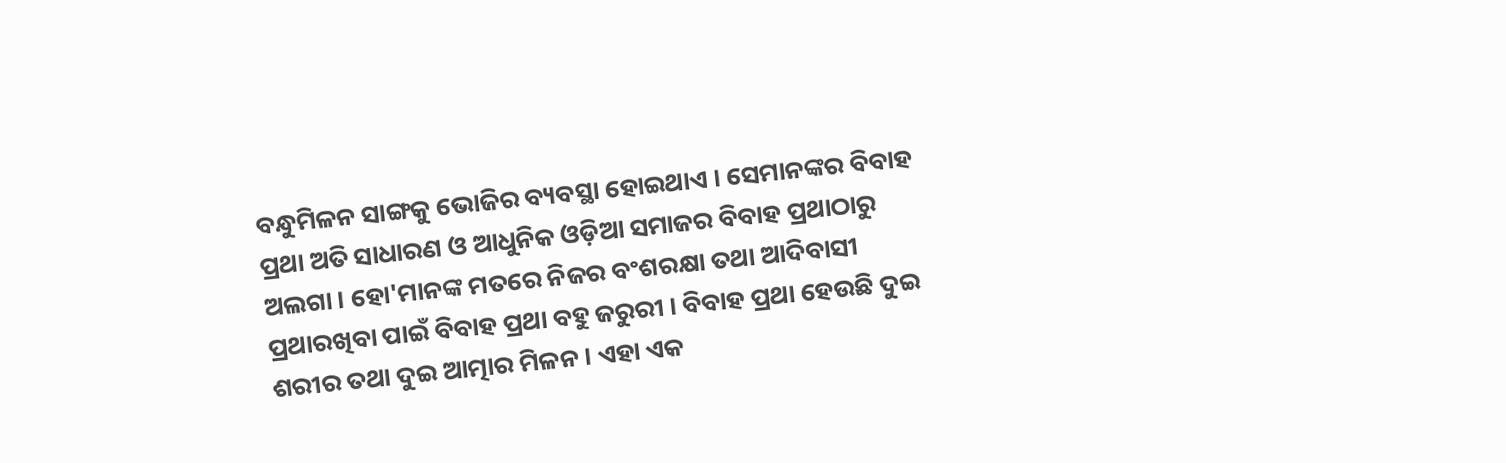ବନ୍ଧୁମିଳନ ସାଙ୍ଗକୁ ଭୋଜିର ବ୍ୟବସ୍ଥା ହୋଇଥାଏ । ସେମାନଙ୍କର ବିବାହ ପ୍ରଥା ଅତି ସାଧାରଣ ଓ ଆଧୁନିକ ଓଡ଼ିଆ ସମାଜର ବିବାହ ପ୍ରଥାଠାରୁ ଅଲଗା । ହୋ'ମାନଙ୍କ ମତରେ ନିଜର ବଂଶରକ୍ଷା ତଥା ଆଦିବାସୀ ପ୍ରଥାରଖିବା ପାଇଁ ବିବାହ ପ୍ରଥା ବହୁ ଜରୁରୀ । ବିବାହ ପ୍ରଥା ହେଉଛି ଦୁଇ ଶରୀର ତଥା ଦୁଇ ଆତ୍ମାର ମିଳନ । ଏହା ଏକ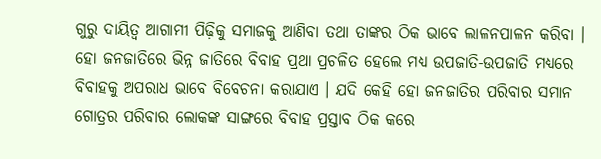ଗୁରୁ ଦାୟିତ୍ୱ ଆଗାମୀ ପିଢ଼ିକୁ ସମାଜକୁ ଆଣିବା ତଥା ତାଙ୍କର ଠିକ ଭାବେ ଲାଳନପାଳନ କରିବା । ହୋ ଜନଜାତିରେ ଭିନ୍ନ ଜାତିରେ ବିବାହ ପ୍ରଥା ପ୍ରଚଳିତ ହେଲେ ମଧ୍ୟ ଉପଜାତି-ଉପଜାତି ମଧ୍ୟରେ ବିବାହକୁ ଅପରାଧ ଭାବେ ବିବେଚନା କରାଯାଏ । ଯଦି କେହି ହୋ ଜନଜାତିର ପରିବାର ସମାନ ଗୋତ୍ରର ପରିବାର ଲୋକଙ୍କ ସାଙ୍ଗରେ ବିବାହ ପ୍ରସ୍ତାବ ଠିକ କରେ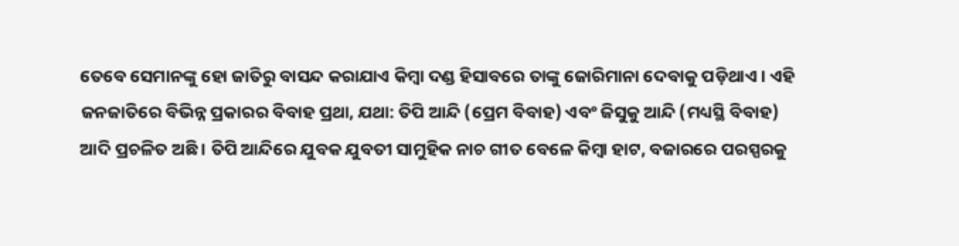ତେବେ ସେମାନଙ୍କୁ ହୋ ଜାତିରୁ ବାସନ୍ଦ କରାଯାଏ କିମ୍ବା ଦଣ୍ଡ ହିସାବରେ ତାଙ୍କୁ ଜୋରିମାନା ଦେବାକୁ ପଡ଼ିଥାଏ । ଏହି ଜନଜାତିରେ ବିଭିନ୍ନ ପ୍ରକାରର ବିବାହ ପ୍ରଥା, ଯଥା: ତିପି ଆନ୍ଦି (ପ୍ରେମ ବିବାହ) ଏବଂ ଜି‌‌ସୁକୁ ଆନ୍ଦି (ମଧ୍ୟସ୍ଥି ବିବାହ) ଆଦି ପ୍ରଚଳିତ ଅଛି । ତିପି ଆନ୍ଦିରେ ଯୁବକ ଯୁବତୀ ସାମୁହିକ ନାଚ ଗୀତ ବେଳେ କିମ୍ବା ହାଟ, ବଜାରରେ ପରସ୍ପରକୁ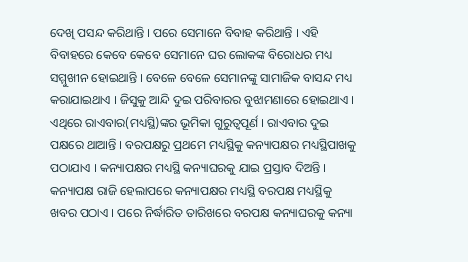ଦେଖି ପସନ୍ଦ କରିଥାନ୍ତି । ପରେ ସେମାନେ ବିବାହ କରିଥାନ୍ତି । ଏହି ବିବାହରେ କେବେ କେବେ ସେମାନେ ଘର ଲୋକଙ୍କ ବିରୋଧର ମଧ୍ୟ ସମ୍ମୁଖୀନ ହୋଇଥାନ୍ତି । ବେଳେ ବେଳେ ସେମାନଙ୍କୁ ସାମାଜିକ ବାସନ୍ଦ ମଧ୍ୟ କରାଯାଇଥାଏ । ଜିସୁକୁ ଆନ୍ଦି ଦୁଇ ପରିବାରର ବୁଝାମଣାରେ ହୋଇଥାଏ । ଏଥିରେ ରାଏବାର(ମଧ୍ୟସ୍ଥି)ଙ୍କର ଭୂମିକା ଗୁରୁତ୍ୱପୂର୍ଣ । ରାଏବାର ଦୁଇ ପକ୍ଷରେ ଥାଆନ୍ତି । ବରପକ୍ଷରୁ ପ୍ରଥମେ ମଧ୍ୟସ୍ଥିକୁ କନ୍ୟାପକ୍ଷର ମଧ୍ୟସ୍ଥିପାଖକୁ ପଠାଯାଏ । କନ୍ୟାପକ୍ଷର ମଧ୍ୟସ୍ଥି କନ୍ୟାଘରକୁ ଯାଇ ପ୍ରସ୍ତାବ ଦିଅନ୍ତି । କନ୍ୟାପକ୍ଷ ରାଜି ହେଲାପରେ କନ୍ୟାପକ୍ଷର ମଧ୍ୟସ୍ଥି ବରପକ୍ଷ ମଧ୍ୟସ୍ଥିକୁ ଖବର ପଠାଏ । ପରେ ନିର୍ଦ୍ଧାରିତ ତାରିଖରେ ବରପକ୍ଷ କନ୍ୟାଘରକୁ କନ୍ୟା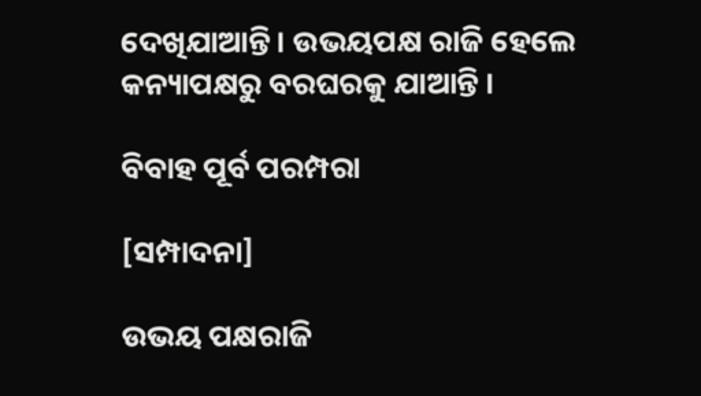ଦେଖିଯାଆନ୍ତି । ଉଭୟପକ୍ଷ ରାଜି ହେଲେ କନ୍ୟାପକ୍ଷରୁ ବରଘରକୁ ଯାଆନ୍ତି ।

ବିବାହ ପୂର୍ବ ପରମ୍ପରା

[ସମ୍ପାଦନା]

ଉଭୟ ପକ୍ଷରାଜି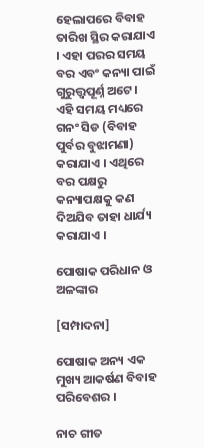ହେଲାପରେ ବିବାହ ତାରିଖ ସ୍ଥିର କରାଯାଏ । ଏହା ପରର ସମୟ ବର ଏବଂ କନ୍ୟା ପାଇଁ ଗୁରୁତ୍ତ୍ୱପୂର୍ଣ୍ନ ଅଟେ । ଏହି ସମୟ ମଧ୍ୟରେ ଗନଂ ସିଡ (ବିବାହ ପୁର୍ବର ବୁଝାମଣା) କରାଯାଏ । ଏଥିରେ ବର ପକ୍ଷରୁ କନ୍ୟାପକ୍ଷକୁ କଣ ଦିଅଯିବ ତାହା ଧାର୍ଯ୍ୟ କରାଯାଏ ।

ପୋଷାକ ପରିଧାନ ଓ ଅଳଙ୍କାର

[ସମ୍ପାଦନା]

ପୋଷାକ ଅନ୍ୟ ଏକ ମୁଖ୍ୟ ଆକର୍ଷଣ ବିବାହ ପରିବେଶର ।

ନାଚ ଗୀତ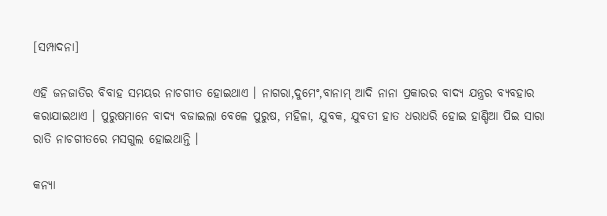[ସମ୍ପାଦନା]

ଏହି ଜନଜାତିର ବିବାହ ସମୟର ନାଚଗୀତ ହୋଇଥାଏ । ନାଗରା,ଦୁମେଂ,ବାନାମ୍ ଆଦି ନାନା ପ୍ରକାରର ବାଦ୍ୟ ଯନ୍ତ୍ରର ବ୍ୟବହାର କରାଯାଇଥାଏ । ପୁରୁଷମାନେ ବାଦ୍ୟ ବଜାଇଲା ବେଳେ ପୁରୁଷ, ମହିଳା, ଯୁବକ, ଯୁବତୀ ହାତ ଧରାଧରି ହୋଇ ହାଣ୍ଡିଆ ପିଇ ସାରା ରାତି ନାଚଗୀତରେ ମସଗୁଲ ହୋଇଥାନ୍ତି ।

କନ୍ୟା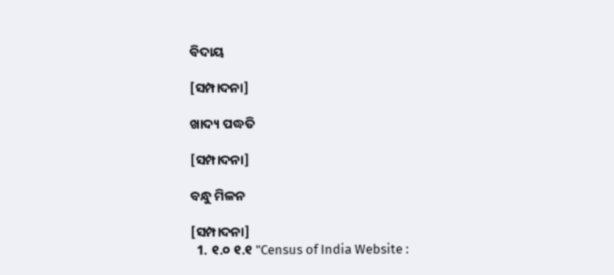ବିଦାୟ

[ସମ୍ପାଦନା]

ଖାଦ୍ୟ ପଦ୍ଧତି

[ସମ୍ପାଦନା]

ବନ୍ଧୁ ମିଳନ

[ସମ୍ପାଦନା]
  1. ୧.୦ ୧.୧ "Census of India Website :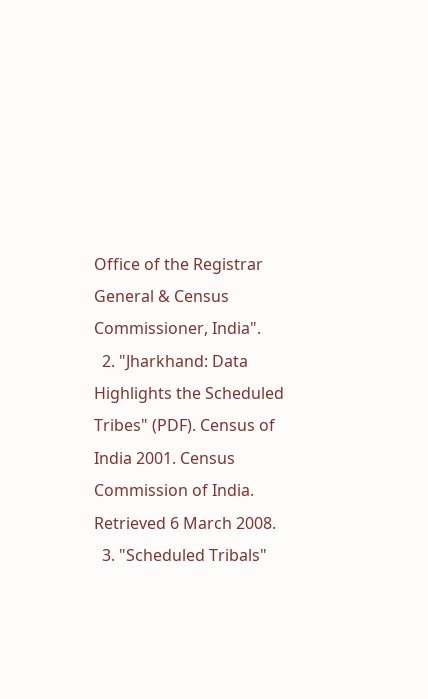Office of the Registrar General & Census Commissioner, India".
  2. "Jharkhand: Data Highlights the Scheduled Tribes" (PDF). Census of India 2001. Census Commission of India. Retrieved 6 March 2008.
  3. "Scheduled Tribals"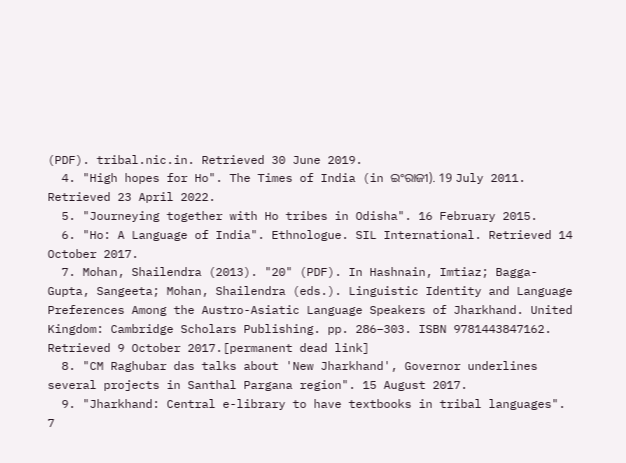(PDF). tribal.nic.in. Retrieved 30 June 2019.
  4. "High hopes for Ho". The Times of India (in ଇଂରାଜୀ). 19 July 2011. Retrieved 23 April 2022.
  5. "Journeying together with Ho tribes in Odisha". 16 February 2015.
  6. "Ho: A Language of India". Ethnologue. SIL International. Retrieved 14 October 2017.
  7. Mohan, Shailendra (2013). "20" (PDF). In Hashnain, Imtiaz; Bagga-Gupta, Sangeeta; Mohan, Shailendra (eds.). Linguistic Identity and Language Preferences Among the Austro-Asiatic Language Speakers of Jharkhand. United Kingdom: Cambridge Scholars Publishing. pp. 286–303. ISBN 9781443847162. Retrieved 9 October 2017.[permanent dead link]
  8. "CM Raghubar das talks about 'New Jharkhand', Governor underlines several projects in Santhal Pargana region". 15 August 2017.
  9. "Jharkhand: Central e-library to have textbooks in tribal languages". 7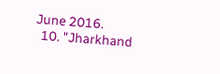June 2016.
  10. "Jharkhand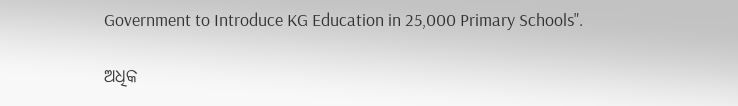Government to Introduce KG Education in 25,000 Primary Schools".

ଅଧିକ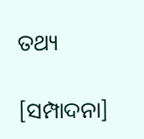ତଥ୍ୟ

[ସମ୍ପାଦନା]